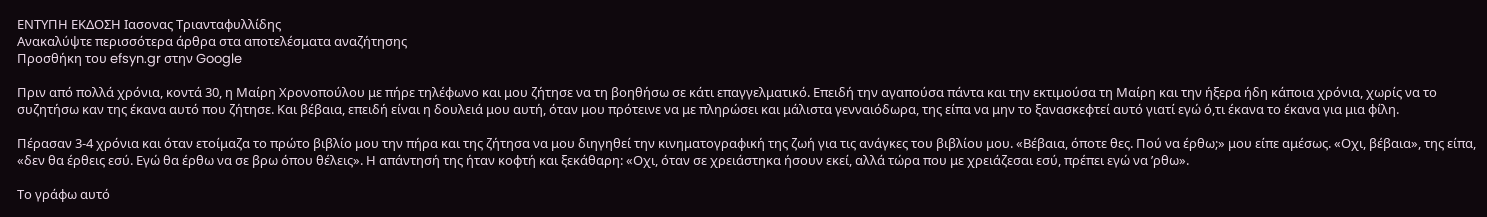ΕΝΤΥΠΗ ΕΚΔΟΣΗ Ιασονας Τριανταφυλλίδης
Ανακαλύψτε περισσότερα άρθρα στα αποτελέσματα αναζήτησης
Προσθήκη του efsyn.gr στην Google

Πριν από πολλά χρόνια, κοντά 30, η Μαίρη Χρονοπούλου με πήρε τηλέφωνο και μου ζήτησε να τη βοηθήσω σε κάτι επαγγελματικό. Επειδή την αγαπούσα πάντα και την εκτιμούσα τη Μαίρη και την ήξερα ήδη κάποια χρόνια, χωρίς να το συζητήσω καν της έκανα αυτό που ζήτησε. Και βέβαια, επειδή είναι η δουλειά μου αυτή, όταν μου πρότεινε να με πληρώσει και μάλιστα γενναιόδωρα, της είπα να μην το ξανασκεφτεί αυτό γιατί εγώ ό,τι έκανα το έκανα για μια φίλη.

Πέρασαν 3-4 χρόνια και όταν ετοίμαζα το πρώτο βιβλίο μου την πήρα και της ζήτησα να μου διηγηθεί την κινηματογραφική της ζωή για τις ανάγκες του βιβλίου μου. «Βέβαια, όποτε θες. Πού να έρθω;» μου είπε αμέσως. «Οχι, βέβαια», της είπα, «δεν θα έρθεις εσύ. Εγώ θα έρθω να σε βρω όπου θέλεις». Η απάντησή της ήταν κοφτή και ξεκάθαρη: «Οχι, όταν σε χρειάστηκα ήσουν εκεί, αλλά τώρα που με χρειάζεσαι εσύ, πρέπει εγώ να ’ρθω».

Το γράφω αυτό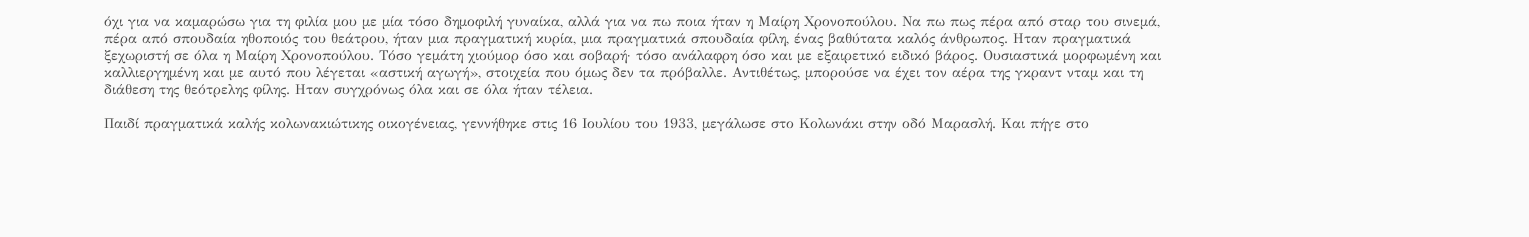όχι για να καμαρώσω για τη φιλία μου με μία τόσο δημοφιλή γυναίκα, αλλά για να πω ποια ήταν η Μαίρη Χρονοπούλου. Να πω πως πέρα από σταρ του σινεμά, πέρα από σπουδαία ηθοποιός του θεάτρου, ήταν μια πραγματική κυρία, μια πραγματικά σπουδαία φίλη, ένας βαθύτατα καλός άνθρωπος. Ηταν πραγματικά ξεχωριστή σε όλα η Μαίρη Χρονοπούλου. Τόσο γεμάτη χιούμορ όσο και σοβαρή· τόσο ανάλαφρη όσο και με εξαιρετικό ειδικό βάρος. Ουσιαστικά μορφωμένη και καλλιεργημένη και με αυτό που λέγεται «αστική αγωγή», στοιχεία που όμως δεν τα πρόβαλλε. Αντιθέτως, μπορούσε να έχει τον αέρα της γκραντ νταμ και τη διάθεση της θεότρελης φίλης. Ηταν συγχρόνως όλα και σε όλα ήταν τέλεια.

Παιδί πραγματικά καλής κολωνακιώτικης οικογένειας, γεννήθηκε στις 16 Ιουλίου του 1933, μεγάλωσε στο Κολωνάκι στην οδό Μαρασλή. Και πήγε στο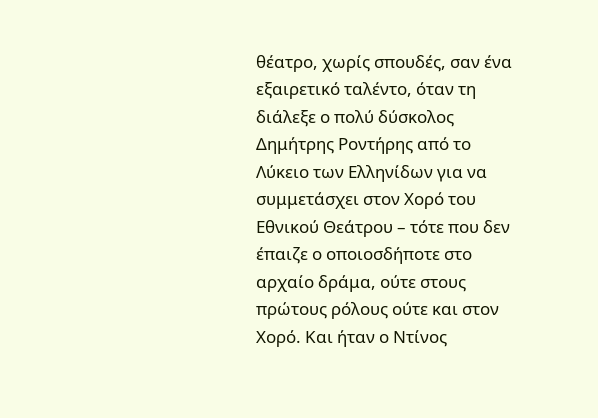θέατρο, χωρίς σπουδές, σαν ένα εξαιρετικό ταλέντο, όταν τη διάλεξε ο πολύ δύσκολος Δημήτρης Ροντήρης από το Λύκειο των Ελληνίδων για να συμμετάσχει στον Χορό του Εθνικού Θεάτρου – τότε που δεν έπαιζε ο οποιοσδήποτε στο αρχαίο δράμα, ούτε στους πρώτους ρόλους ούτε και στον Χορό. Και ήταν ο Ντίνος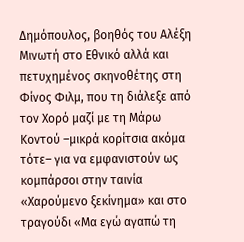Δημόπουλος, βοηθός του Αλέξη Μινωτή στο Εθνικό αλλά και πετυχημένος σκηνοθέτης στη Φίνος Φιλμ, που τη διάλεξε από τον Χορό μαζί με τη Μάρω Κοντού –μικρά κορίτσια ακόμα τότε– για να εμφανιστούν ως κομπάρσοι στην ταινία «Χαρούμενο ξεκίνημα» και στο τραγούδι «Μα εγώ αγαπώ τη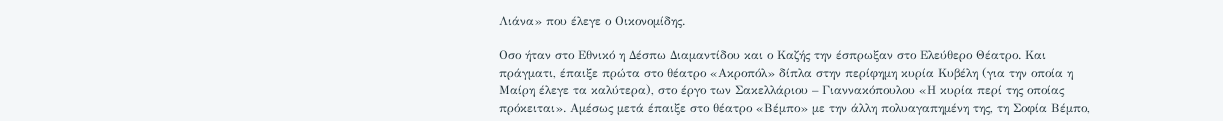Λιάνα» που έλεγε ο Οικονομίδης.

Οσο ήταν στο Εθνικό η Δέσπω Διαμαντίδου και ο Καζής την έσπρωξαν στο Ελεύθερο Θέατρο. Και πράγματι, έπαιξε πρώτα στο θέατρο «Ακροπόλ» δίπλα στην περίφημη κυρία Κυβέλη (για την οποία η Μαίρη έλεγε τα καλύτερα), στο έργο των Σακελλάριου – Γιαννακόπουλου «Η κυρία περί της οποίας πρόκειται». Αμέσως μετά έπαιξε στο θέατρο «Βέμπο» με την άλλη πολυαγαπημένη της, τη Σοφία Βέμπο,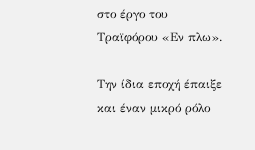στο έργο του Τραϊφόρου «Εν πλω».

Την ίδια εποχή έπαιξε και έναν μικρό ρόλο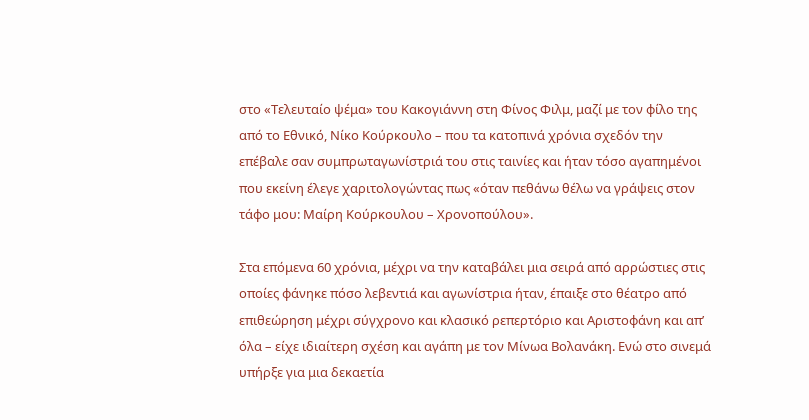στο «Τελευταίο ψέμα» του Κακογιάννη στη Φίνος Φιλμ, μαζί με τον φίλο της από το Εθνικό, Νίκο Κούρκουλο – που τα κατοπινά χρόνια σχεδόν την επέβαλε σαν συμπρωταγωνίστριά του στις ταινίες και ήταν τόσο αγαπημένοι που εκείνη έλεγε χαριτολογώντας πως «όταν πεθάνω θέλω να γράψεις στον τάφο μου: Μαίρη Κούρκουλου – Χρονοπούλου».

Στα επόμενα 60 χρόνια, μέχρι να την καταβάλει μια σειρά από αρρώστιες στις οποίες φάνηκε πόσο λεβεντιά και αγωνίστρια ήταν, έπαιξε στο θέατρο από επιθεώρηση μέχρι σύγχρονο και κλασικό ρεπερτόριο και Αριστοφάνη και απ’ όλα – είχε ιδιαίτερη σχέση και αγάπη με τον Μίνωα Βολανάκη. Ενώ στο σινεμά υπήρξε για μια δεκαετία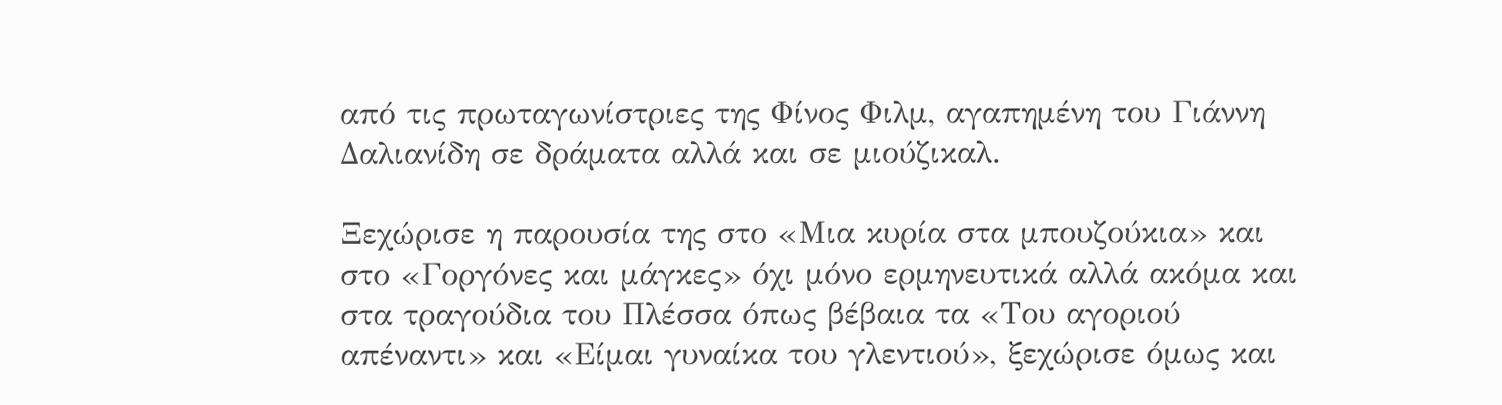από τις πρωταγωνίστριες της Φίνος Φιλμ, αγαπημένη του Γιάννη Δαλιανίδη σε δράματα αλλά και σε μιούζικαλ.

Ξεχώρισε η παρουσία της στο «Μια κυρία στα μπουζούκια» και στο «Γοργόνες και μάγκες» όχι μόνο ερμηνευτικά αλλά ακόμα και στα τραγούδια του Πλέσσα όπως βέβαια τα «Του αγοριού απέναντι» και «Είμαι γυναίκα του γλεντιού», ξεχώρισε όμως και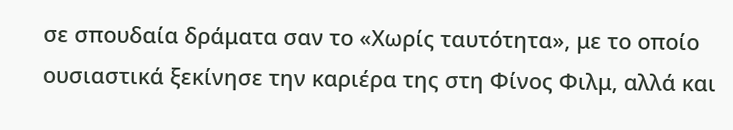σε σπουδαία δράματα σαν το «Χωρίς ταυτότητα», με το οποίο ουσιαστικά ξεκίνησε την καριέρα της στη Φίνος Φιλμ, αλλά και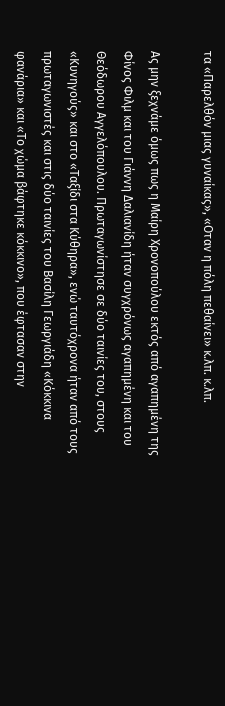τα «Παρελθόν μιας γυναίκας», «Οταν η πόλη πεθαίνει» κ.λπ. κ.λπ.

Ας μην ξεχνάμε όμως πως η Μαίρη Χρονοπούλου εκτός από αγαπημένη της Φίνος Φιλμ και του Γιάννη Δαλιανίδη ήταν συγχρόνως αγαπημένη και του Θεόδωρου Αγγελόπουλου. Πρωταγωνίστησε σε δύο ταινίες του, στους «Κυνηγούς» και στο «Ταξίδι στα Κύθηρα», ενώ ταυτόχρονα ήταν από τους πρωταγωνιστές και στις δύο ταινίες του Βασίλη Γεωργιάδη «Κόκκινα φανάρια» και «Το χώμα βάφτηκε κόκκινο», που έφτασαν στην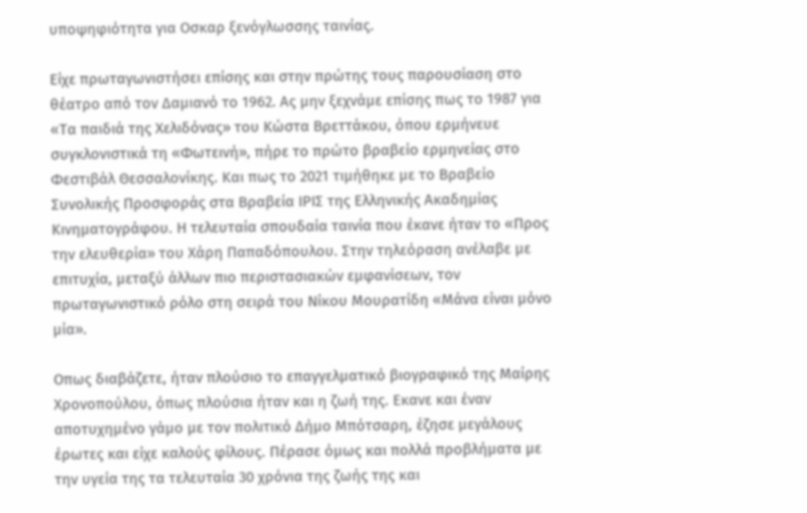υποψηφιότητα για Οσκαρ ξενόγλωσσης ταινίας.

Είχε πρωταγωνιστήσει επίσης και στην πρώτης τους παρουσίαση στο θέατρο από τον Δαμιανό το 1962. Ας μην ξεχνάμε επίσης πως το 1987 για «Τα παιδιά της Χελιδόνας» του Κώστα Βρεττάκου, όπου ερμήνευε συγκλονιστικά τη «Φωτεινή», πήρε το πρώτο βραβείο ερμηνείας στο Φεστιβάλ Θεσσαλονίκης. Και πως το 2021 τιμήθηκε με το Βραβείο Συνολικής Προσφοράς στα Βραβεία ΙΡΙΣ της Ελληνικής Ακαδημίας Κινηματογράφου. Η τελευταία σπουδαία ταινία που έκανε ήταν το «Προς την ελευθερία» του Χάρη Παπαδόπουλου. Στην τηλεόραση ανέλαβε με επιτυχία, μεταξύ άλλων πιο περιστασιακών εμφανίσεων, τον πρωταγωνιστικό ρόλο στη σειρά του Νίκου Μουρατίδη «Μάνα είναι μόνο μία».

Οπως διαβάζετε, ήταν πλούσιο το επαγγελματικό βιογραφικό της Μαίρης Χρονοπούλου, όπως πλούσια ήταν και η ζωή της. Εκανε και έναν αποτυχημένο γάμο με τον πολιτικό Δήμο Μπότσαρη, έζησε μεγάλους έρωτες και είχε καλούς φίλους. Πέρασε όμως και πολλά προβλήματα με την υγεία της τα τελευταία 30 χρόνια της ζωής της και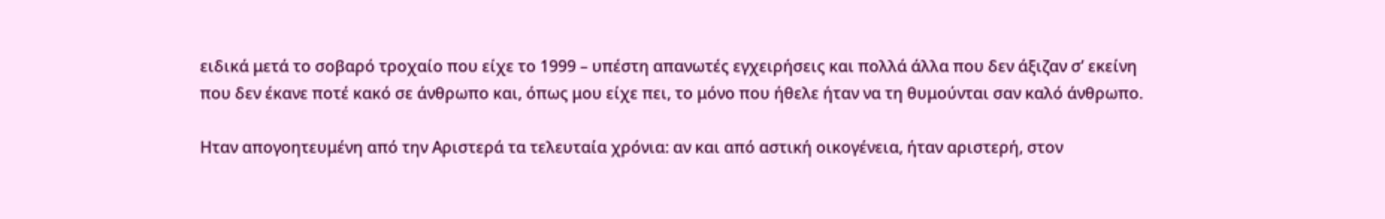ειδικά μετά το σοβαρό τροχαίο που είχε το 1999 – υπέστη απανωτές εγχειρήσεις και πολλά άλλα που δεν άξιζαν σ’ εκείνη που δεν έκανε ποτέ κακό σε άνθρωπο και, όπως μου είχε πει, το μόνο που ήθελε ήταν να τη θυμούνται σαν καλό άνθρωπο.

Ηταν απογοητευμένη από την Αριστερά τα τελευταία χρόνια: αν και από αστική οικογένεια, ήταν αριστερή, στον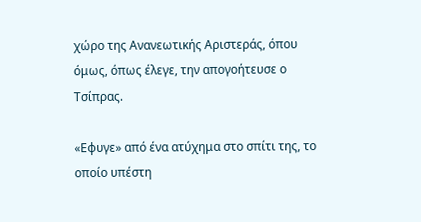χώρο της Ανανεωτικής Αριστεράς, όπου όμως, όπως έλεγε, την απογοήτευσε ο Τσίπρας.

«Εφυγε» από ένα ατύχημα στο σπίτι της, το οποίο υπέστη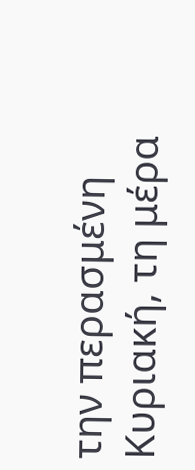την περασμένη Κυριακή, τη μέρα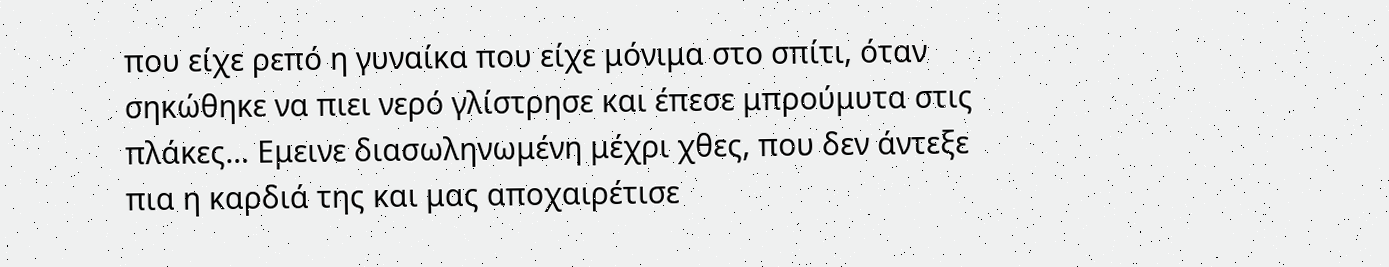που είχε ρεπό η γυναίκα που είχε μόνιμα στο σπίτι, όταν σηκώθηκε να πιει νερό γλίστρησε και έπεσε μπρούμυτα στις πλάκες… Εμεινε διασωληνωμένη μέχρι χθες, που δεν άντεξε πια η καρδιά της και μας αποχαιρέτισε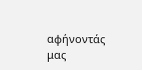αφήνοντάς μας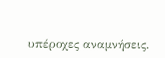υπέροχες αναμνήσεις.